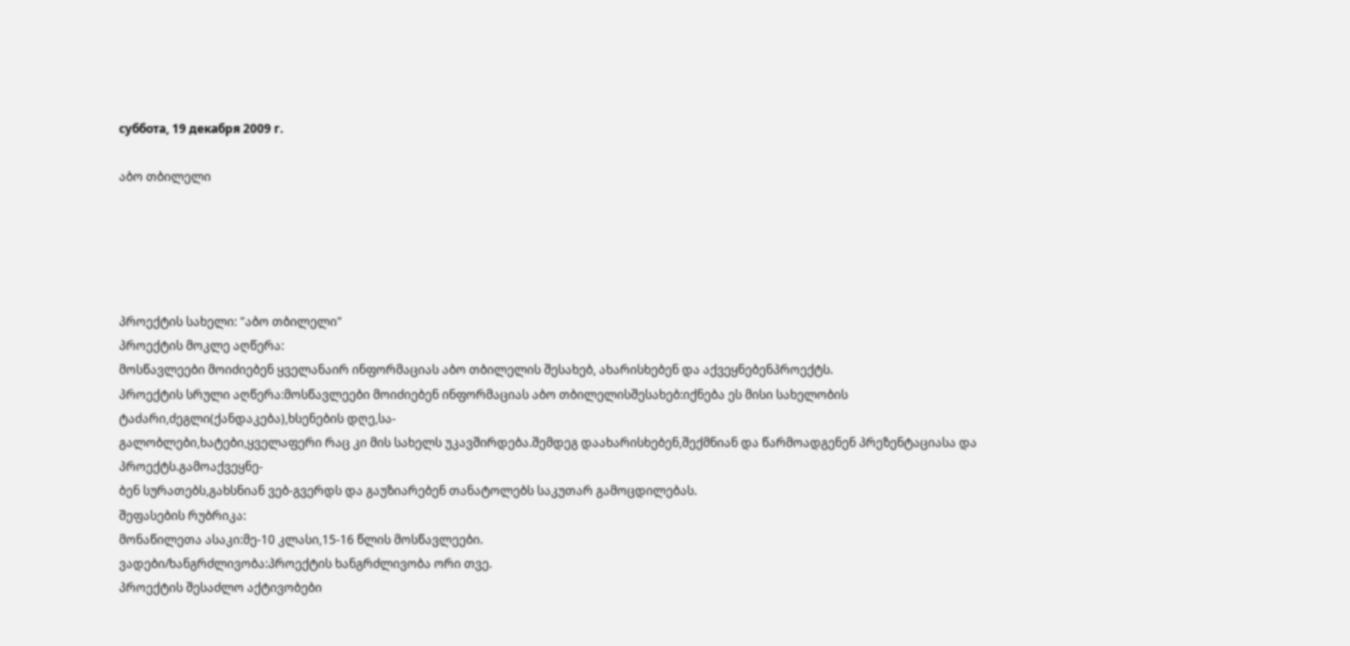суббота, 19 декабря 2009 г.

აბო თბილელი





პროექტის სახელი: "აბო თბილელი"
პროექტის მოკლე აღწერა:
მოსწავლეები მოიძიებენ ყველანაირ ინფორმაციას აბო თბილელის შესახებ, ახარისხებენ და აქვეყნებენპროექტს.
პროექტის სრული აღწერა:მოსწავლეები მოიძიებენ ინფორმაციას აბო თბილელისშესახებ:იქნება ეს მისი სახელობის ტაძარი,ძეგლი(ქანდაკება),ხსენების დღე,სა-
გალობლები,ხატები,ყველაფერი რაც კი მის სახელს უკავშირდება.შემდეგ დაახარისხებენ,შექმნიან და წარმოადგენენ პრეზენტაციასა და პროექტს.გამოაქვეყნე-
ბენ სურათებს,გახსნიან ვებ-გვერდს და გაუზიარებენ თანატოლებს საკუთარ გამოცდილებას.
შეფასების რუბრიკა:
მონაწილეთა ასაკი:მე-10 კლასი,15-16 წლის მოსწავლეები.
ვადები/ხანგრძლივობა:პროექტის ხანგრძლივობა ორი თვე.
პროექტის შესაძლო აქტივობები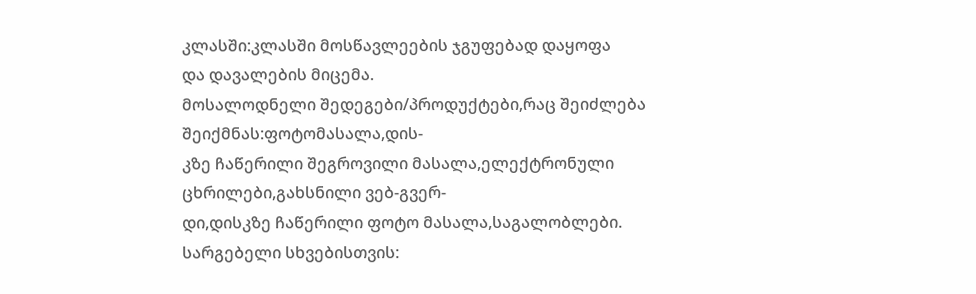კლასში:კლასში მოსწავლეების ჯგუფებად დაყოფა
და დავალების მიცემა.
მოსალოდნელი შედეგები/პროდუქტები,რაც შეიძლება შეიქმნას:ფოტომასალა,დის-
კზე ჩაწერილი შეგროვილი მასალა,ელექტრონული ცხრილები,გახსნილი ვებ-გვერ-
დი,დისკზე ჩაწერილი ფოტო მასალა,საგალობლები.
სარგებელი სხვებისთვის: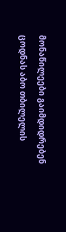მონაწილეები გაიმდიდრებენ ცოდნას აბო თბილელის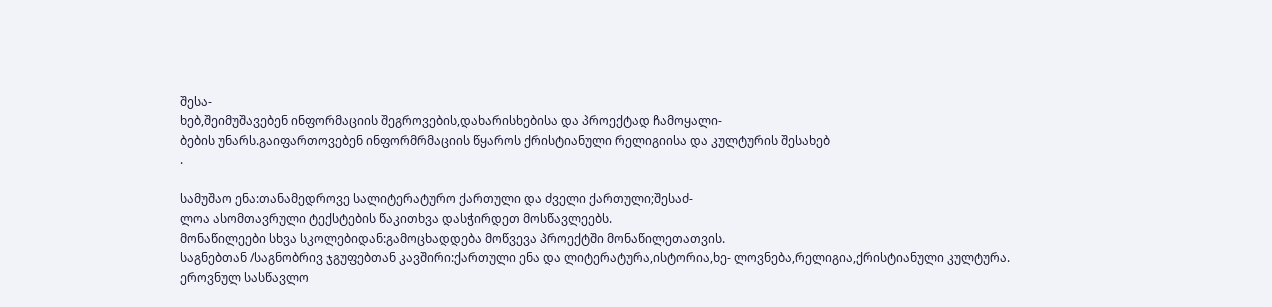შესა-
ხებ,შეიმუშავებენ ინფორმაციის შეგროვების,დახარისხებისა და პროექტად ჩამოყალი-
ბების უნარს.გაიფართოვებენ ინფორმრმაციის წყაროს ქრისტიანული რელიგიისა და კულტურის შესახებ
.

სამუშაო ენა:თანამედროვე სალიტერატურო ქართული და ძველი ქართული;შესაძ-
ლოა ასომთავრული ტექსტების წაკითხვა დასჭირდეთ მოსწავლეებს.
მონაწილეები სხვა სკოლებიდან:გამოცხადდება მოწვევა პროექტში მონაწილეთათვის.
საგნებთან /საგნობრივ ჯგუფებთან კავშირი:ქართული ენა და ლიტერატურა,ისტორია,ხე- ლოვნება,რელიგია,ქრისტიანული კულტურა.
ეროვნულ სასწავლო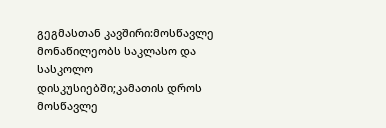გეგმასთან კავშირი:მოსწავლე მონაწილეობს საკლასო და სასკოლო
დისკუსიებში;კამათის დროს მოსწავლე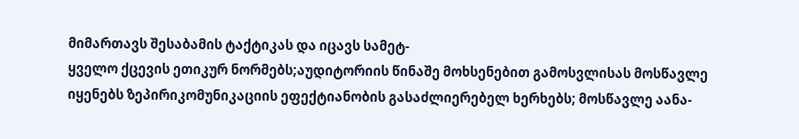მიმართავს შესაბამის ტაქტიკას და იცავს სამეტ-
ყველო ქცევის ეთიკურ ნორმებს;აუდიტორიის წინაშე მოხსენებით გამოსვლისას მოსწავლე
იყენებს ზეპირიკომუნიკაციის ეფექტიანობის გასაძლიერებელ ხერხებს; მოსწავლე აანა-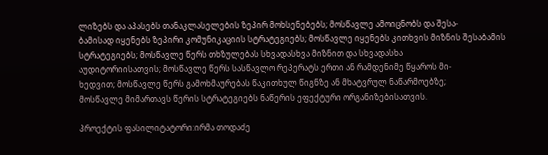ლიზებს და აპასებს თანაკლასელების ზეპირ მოხსენებებს; მოსწავლე ამოიცნობს და შესა-
ბამისად იყენებს ზეპირი კომუნიკაციის სტრატეგიებს; მოსწავლე იყენებს კითხვის მიზნის შესაბამის სტრატეგიებს; მოსწავლე წერს თხზულებას სხვადასხვა მიზნით და სხვადასხა
აუდიტორიისათვის; მოსწავლე წერს სასწავლო რეპერატს ერთი ან რამდენიმე წყაროს მი-
ხედვით; მოსწავლე წერს გამოხმაურებას წაკითხულ წიგნზე ან მხატვრულ ნაწარმოებზე;
მოსწავლე მიმართავს წერის სტრატეგიებს ნაწერის ეფექტური ორგანიზებისათვის.

პროექტის ფასილიტატორი:ირმა თოდაძე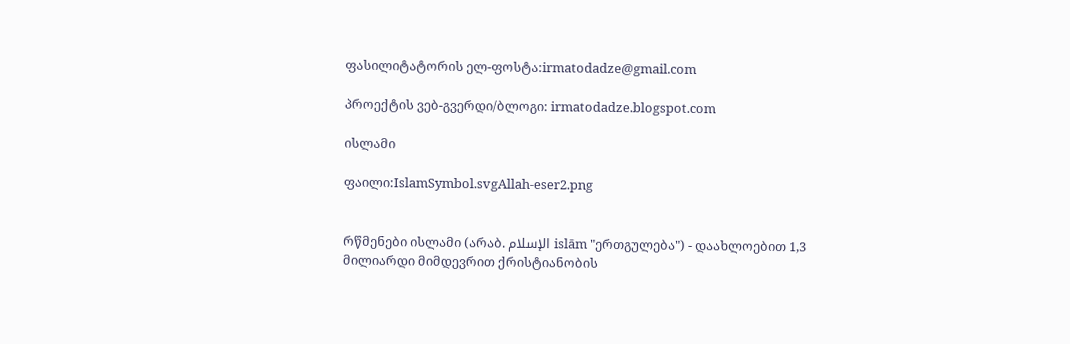ფასილიტატორის ელ-ფოსტა:irmatodadze@gmail.com

პროექტის ვებ-გვერდი/ბლოგი: irmatodadze.blogspot.com

ისლამი

ფაილი:IslamSymbol.svgAllah-eser2.png


რწმენები ისლამი (არაბ. الإسلام islām "ერთგულება") - დაახლოებით 1,3 მილიარდი მიმდევრით ქრისტიანობის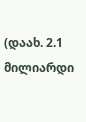(დაახ. 2.1 მილიარდი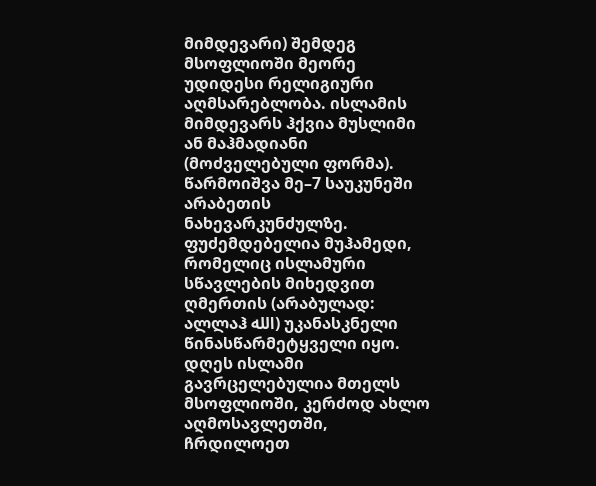მიმდევარი) შემდეგ მსოფლიოში მეორე უდიდესი რელიგიური აღმსარებლობა. ისლამის მიმდევარს ჰქვია მუსლიმი ან მაჰმადიანი (მოძველებული ფორმა). წარმოიშვა მე–7 საუკუნეში არაბეთის ნახევარკუნძულზე. ფუძემდებელია მუჰამედი, რომელიც ისლამური სწავლების მიხედვით ღმერთის (არაბულად: ალლაჰ الله) უკანასკნელი წინასწარმეტყველი იყო. დღეს ისლამი გავრცელებულია მთელს მსოფლიოში, კერძოდ ახლო აღმოსავლეთში, ჩრდილოეთ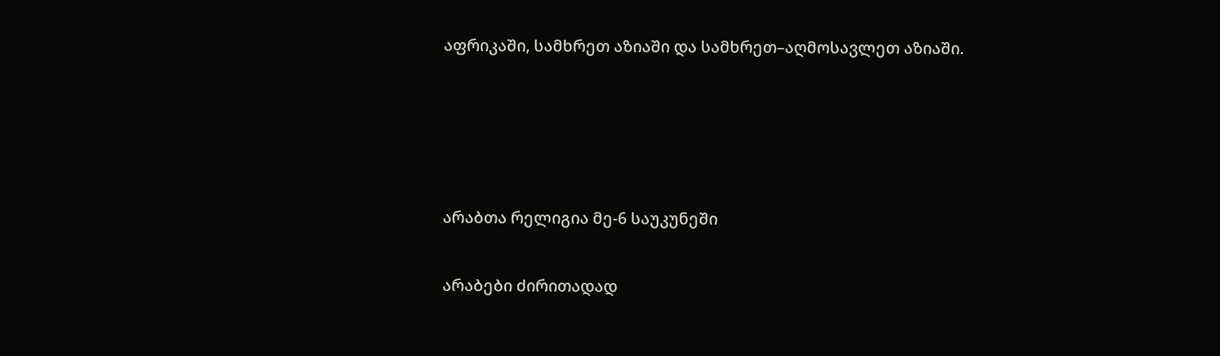აფრიკაში, სამხრეთ აზიაში და სამხრეთ–აღმოსავლეთ აზიაში.




არაბთა რელიგია მე-6 საუკუნეში

არაბები ძირითადად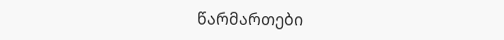წარმართები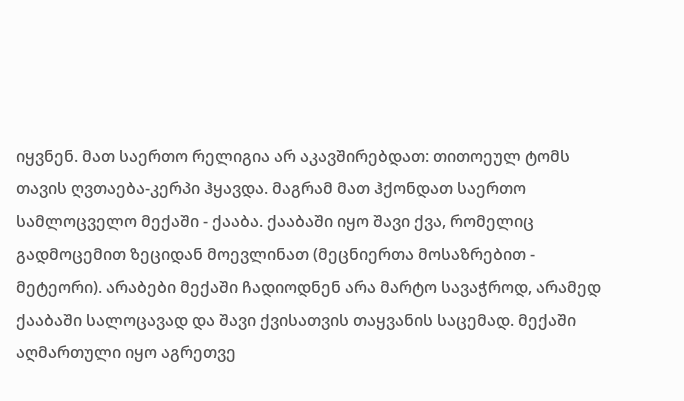იყვნენ. მათ საერთო რელიგია არ აკავშირებდათ: თითოეულ ტომს თავის ღვთაება-კერპი ჰყავდა. მაგრამ მათ ჰქონდათ საერთო სამლოცველო მექაში - ქააბა. ქააბაში იყო შავი ქვა, რომელიც გადმოცემით ზეციდან მოევლინათ (მეცნიერთა მოსაზრებით - მეტეორი). არაბები მექაში ჩადიოდნენ არა მარტო სავაჭროდ, არამედ ქააბაში სალოცავად და შავი ქვისათვის თაყვანის საცემად. მექაში აღმართული იყო აგრეთვე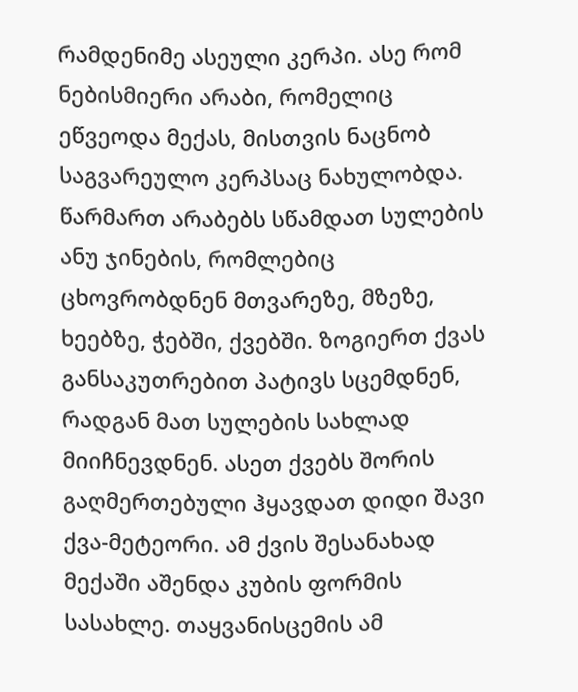რამდენიმე ასეული კერპი. ასე რომ ნებისმიერი არაბი, რომელიც ეწვეოდა მექას, მისთვის ნაცნობ საგვარეულო კერპსაც ნახულობდა. წარმართ არაბებს სწამდათ სულების ანუ ჯინების, რომლებიც ცხოვრობდნენ მთვარეზე, მზეზე, ხეებზე, ჭებში, ქვებში. ზოგიერთ ქვას განსაკუთრებით პატივს სცემდნენ, რადგან მათ სულების სახლად მიიჩნევდნენ. ასეთ ქვებს შორის გაღმერთებული ჰყავდათ დიდი შავი ქვა-მეტეორი. ამ ქვის შესანახად მექაში აშენდა კუბის ფორმის სასახლე. თაყვანისცემის ამ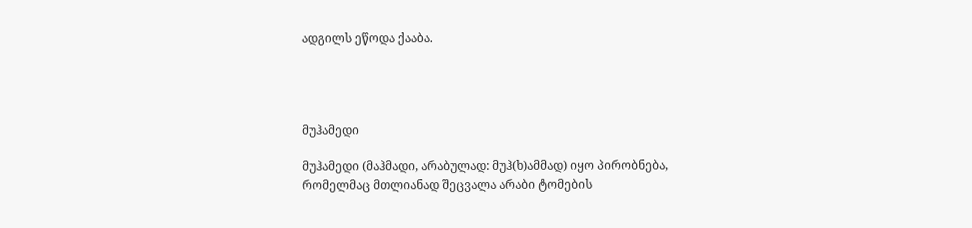ადგილს ეწოდა ქააბა.




მუჰამედი

მუჰამედი (მაჰმადი, არაბულად: მუჰ(ხ)ამმად) იყო პირობნება, რომელმაც მთლიანად შეცვალა არაბი ტომების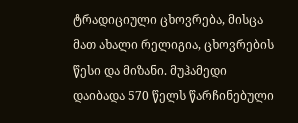ტრადიციული ცხოვრება, მისცა მათ ახალი რელიგია, ცხოვრების წესი და მიზანი. მუჰამედი დაიბადა 570 წელს წარჩინებული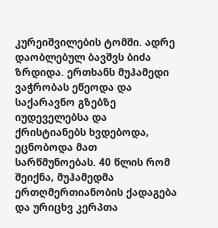კურეიშვილების ტომში. ადრე დაობლებულ ბავშვს ბიძა ზრდიდა. ერთხანს მუჰამედი ვაჭრობას ეწეოდა და საქარავნო გზებზე იუდეველებსა და ქრისტიანებს ხვდებოდა, ეცნობოდა მათ სარწმუნოებას. 40 წლის რომ შეიქნა, მუჰამედმა ერთღმერთიანობის ქადაგება და ურიცხვ კერპთა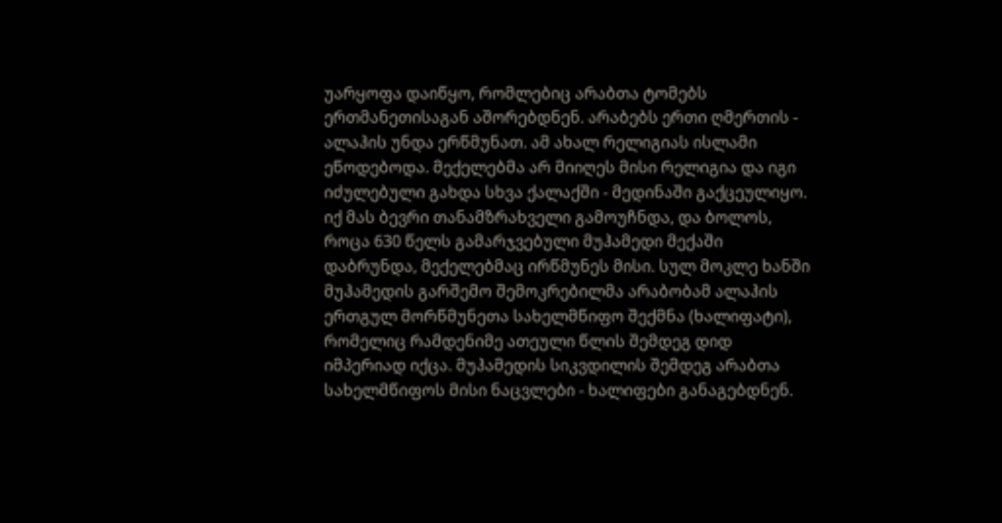უარყოფა დაიწყო, რომლებიც არაბთა ტომებს ერთმანეთისაგან აშორებდნენ. არაბებს ერთი ღმერთის - ალაჰის უნდა ერწმუნათ. ამ ახალ რელიგიას ისლამი ეწოდებოდა. მექელებმა არ მიიღეს მისი რელიგია და იგი იძულებული გახდა სხვა ქალაქში - მედინაში გაქცეულიყო. იქ მას ბევრი თანამზრახველი გამოუჩნდა, და ბოლოს, როცა 630 წელს გამარჯვებული მუჰამედი მექაში დაბრუნდა, მექელებმაც ირწმუნეს მისი. სულ მოკლე ხანში მუჰამედის გარშემო შემოკრებილმა არაბობამ ალაჰის ერთგულ მორწმუნეთა სახელმწიფო შექმნა (ხალიფატი), რომელიც რამდენიმე ათეული წლის შემდეგ დიდ იმპერიად იქცა. მუჰამედის სიკვდილის შემდეგ არაბთა სახელმწიფოს მისი ნაცვლები - ხალიფები განაგებდნენ.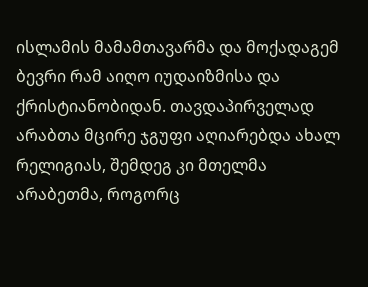ისლამის მამამთავარმა და მოქადაგემ ბევრი რამ აიღო იუდაიზმისა და ქრისტიანობიდან. თავდაპირველად არაბთა მცირე ჯგუფი აღიარებდა ახალ რელიგიას, შემდეგ კი მთელმა არაბეთმა, როგორც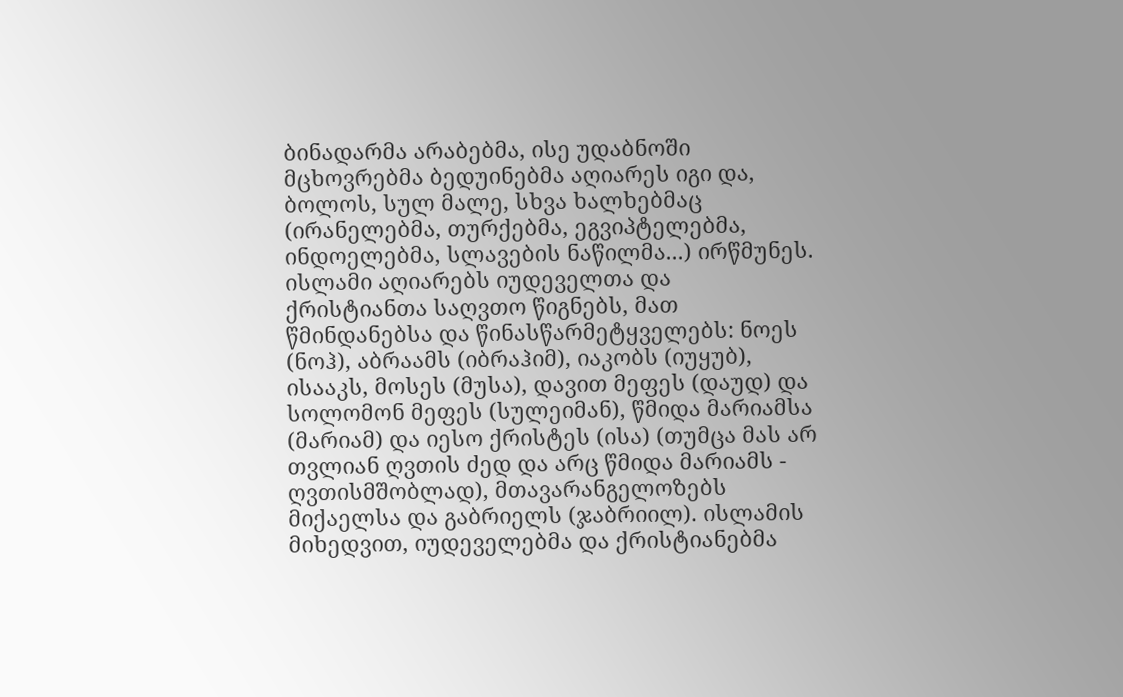ბინადარმა არაბებმა, ისე უდაბნოში მცხოვრებმა ბედუინებმა აღიარეს იგი და, ბოლოს, სულ მალე, სხვა ხალხებმაც (ირანელებმა, თურქებმა, ეგვიპტელებმა, ინდოელებმა, სლავების ნაწილმა...) ირწმუნეს.
ისლამი აღიარებს იუდეველთა და ქრისტიანთა საღვთო წიგნებს, მათ წმინდანებსა და წინასწარმეტყველებს: ნოეს (ნოჰ), აბრაამს (იბრაჰიმ), იაკობს (იუყუბ), ისააკს, მოსეს (მუსა), დავით მეფეს (დაუდ) და სოლომონ მეფეს (სულეიმან), წმიდა მარიამსა (მარიამ) და იესო ქრისტეს (ისა) (თუმცა მას არ თვლიან ღვთის ძედ და არც წმიდა მარიამს - ღვთისმშობლად), მთავარანგელოზებს მიქაელსა და გაბრიელს (ჯაბრიილ). ისლამის მიხედვით, იუდეველებმა და ქრისტიანებმა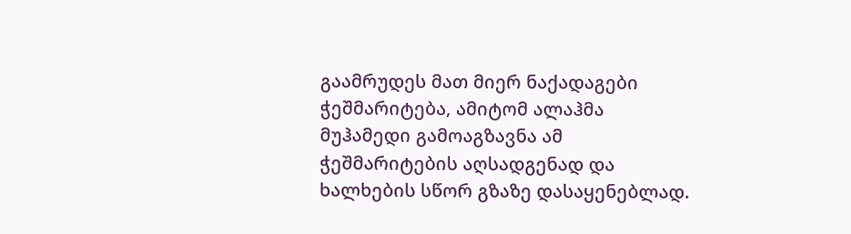გაამრუდეს მათ მიერ ნაქადაგები ჭეშმარიტება, ამიტომ ალაჰმა მუჰამედი გამოაგზავნა ამ ჭეშმარიტების აღსადგენად და ხალხების სწორ გზაზე დასაყენებლად.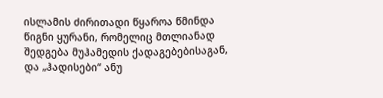ისლამის ძირითადი წყაროა წმინდა წიგნი ყურანი, რომელიც მთლიანად შედგება მუჰამედის ქადაგებებისაგან, და „ჰადისები“ ანუ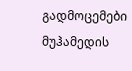გადმოცემები მუჰამედის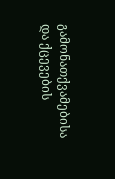გამონათქვამებისა და ქცევების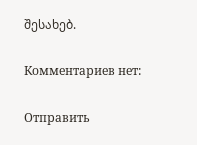შესახებ.

Комментариев нет:

Отправить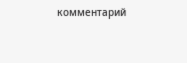комментарий